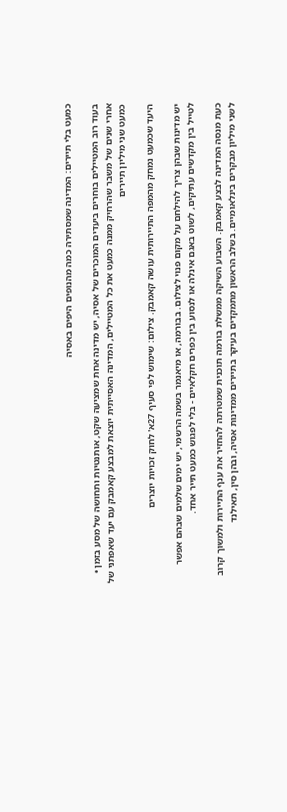כמעט בלי תיירים: המדינה שמסתירה כמה מהנופים היפים באסיה

בעוד רוב המטיילים בוחרים ביעדים המוכרים של אסיה, יש מדינה אחת שמציעה שקט, אותנטיות ותחושה של מסע בזמן • אחרי שנים של משבר שהרחיק ממנה כמעט את כל המטיילים, המדינה האסייתית יוצאת למבצע קאמבק עם יעד שאפתני של כמעט שני מיליון תיירים

היעד שכמעט נמחק מהמפה התיירותית עושה קאמבק. צילום: שימוש לפי סעיף 27א' לחוק זכויות יוצרים

יש מדינות שבהן צריך להילחם על מקום פנוי לצילום. בבורמה, או מיאנמר בשמה הרשמי, יש ימים שלמים שבהם אפשר לטייל בין מקדשים עתיקים, לשוט באגם אינלה או לנסוע בין כפרים חקלאיים - בלי לפגוש כמעט תייר אחד.

כעת מנסה המדינה לבצע קאמבק. השבוע השיקה ממשלת בורמה תוכנית שמטרתה להחזיר את ענף התיירות ולמשוך קרוב לשני מיליון מבקרים בינלאומיים. בשלב הראשון מתמקדים בעיקר בתיירים ממדינות אסיה, ובהן סין, תאילנד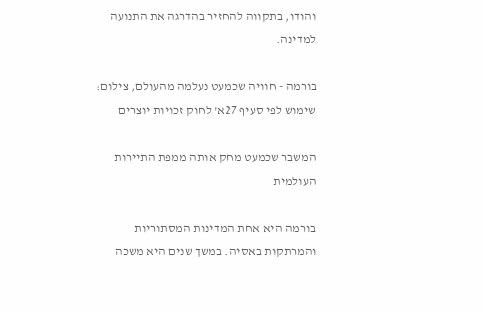והודו, בתקווה להחזיר בהדרגה את התנועה למדינה.

בורמה - חוויה שכמעט נעלמה מהעולם, צילום: שימוש לפי סעיף 27א' לחוק זכויות יוצרים

המשבר שכמעט מחק אותה ממפת התיירות העולמית

בורמה היא אחת המדינות המסתוריות והמרתקות באסיה. במשך שנים היא משכה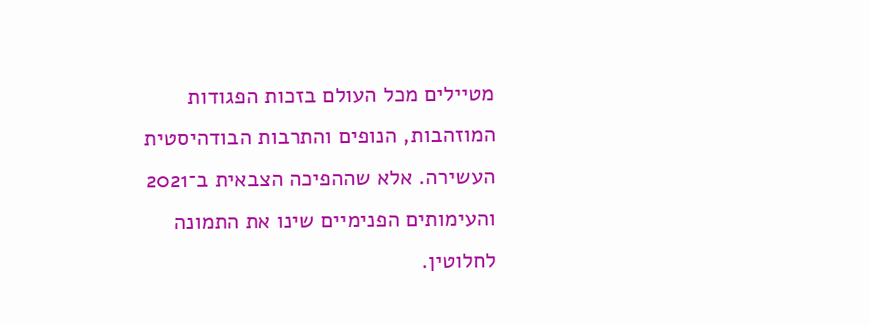מטיילים מכל העולם בזכות הפגודות המוזהבות, הנופים והתרבות הבודהיסטית העשירה. אלא שההפיכה הצבאית ב־2021 והעימותים הפנימיים שינו את התמונה לחלוטין.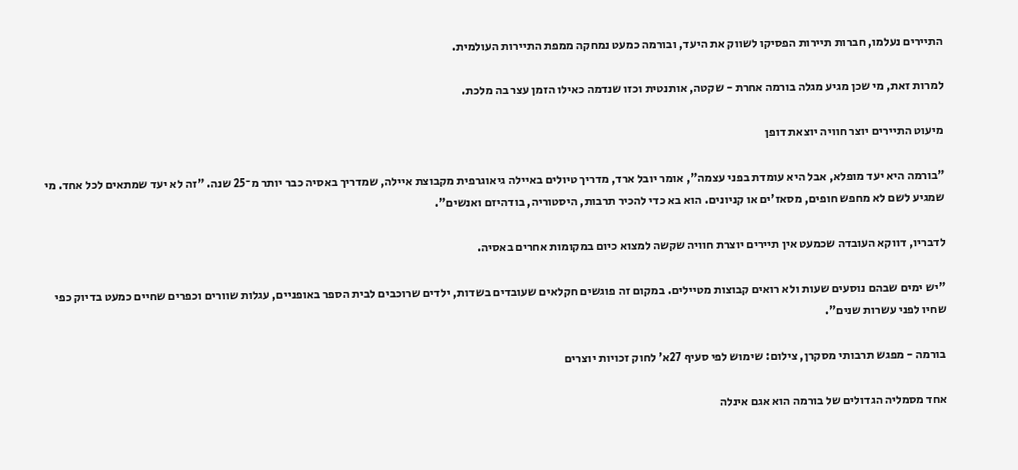התיירים נעלמו, חברות תיירות הפסיקו לשווק את היעד, ובורמה כמעט נמחקה ממפת התיירות העולמית.

למרות זאת, מי שכן מגיע מגלה בורמה אחרת - שקטה, אותנטית וכזו שנדמה כאילו הזמן עצר בה מלכת.

מיעוט התיירים יוצר חוויה יוצאת דופן

"בורמה היא יעד מופלא, אבל היא עומדת בפני עצמה", אומר יובל ארד, מדריך טיולים באיילה גיאוגרפית מקבוצת איילה, שמדריך באסיה כבר יותר מ־25 שנה. "זה לא יעד שמתאים לכל אחד. מי שמגיע לשם לא מחפש חופים, מסאז'ים או קניונים. הוא בא כדי להכיר תרבות, היסטוריה, בודהיזם ואנשים".

לדבריו, דווקא העובדה שכמעט אין תיירים יוצרת חוויה שקשה למצוא כיום במקומות אחרים באסיה.

"יש ימים שבהם נוסעים שעות ולא רואים קבוצות מטיילים. במקום זה פוגשים חקלאים שעובדים בשדות, ילדים שרוכבים לבית הספר באופניים, עגלות שוורים וכפרים שחיים כמעט בדיוק כפי שחיו לפני עשרות שנים".

בורמה - מפגש תרבותי מסקרן, צילום: שימוש לפי סעיף 27א' לחוק זכויות יוצרים

אחד מסמליה הגדולים של בורמה הוא אגם אינלה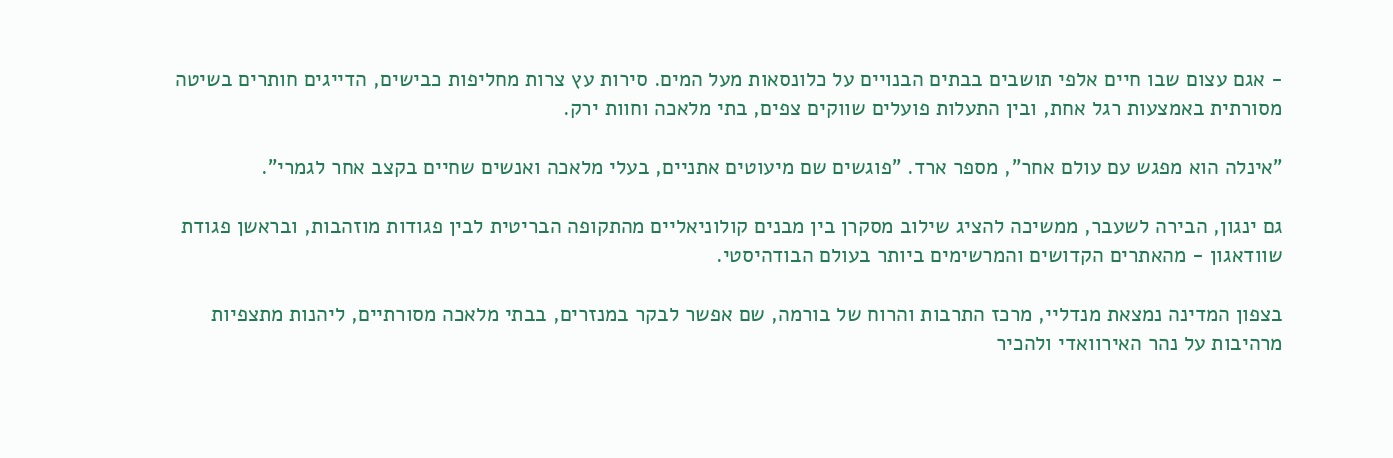- אגם עצום שבו חיים אלפי תושבים בבתים הבנויים על כלונסאות מעל המים. סירות עץ צרות מחליפות כבישים, הדייגים חותרים בשיטה מסורתית באמצעות רגל אחת, ובין התעלות פועלים שווקים צפים, בתי מלאכה וחוות ירק.

"אינלה הוא מפגש עם עולם אחר", מספר ארד. "פוגשים שם מיעוטים אתניים, בעלי מלאכה ואנשים שחיים בקצב אחר לגמרי".

גם ינגון, הבירה לשעבר, ממשיכה להציג שילוב מסקרן בין מבנים קולוניאליים מהתקופה הבריטית לבין פגודות מוזהבות, ובראשן פגודת שוודאגון - מהאתרים הקדושים והמרשימים ביותר בעולם הבודהיסטי.

בצפון המדינה נמצאת מנדליי, מרכז התרבות והרוח של בורמה, שם אפשר לבקר במנזרים, בבתי מלאכה מסורתיים, ליהנות מתצפיות מרהיבות על נהר האירוואדי ולהכיר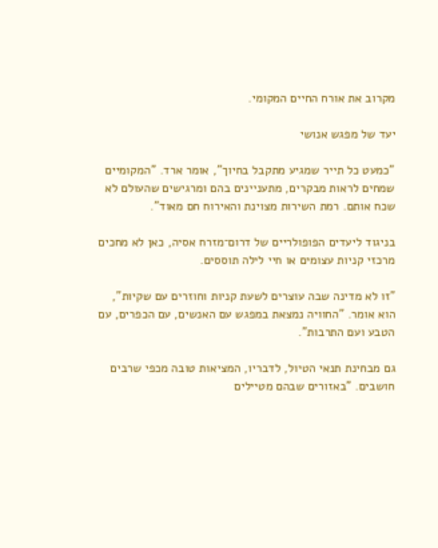מקרוב את אורח החיים המקומי.

יעד של מפגש אנושי

"כמעט כל תייר שמגיע מתקבל בחיוך", אומר ארד. "המקומיים שמחים לראות מבקרים, מתעניינים בהם ומרגישים שהעולם לא שכח אותם. רמת השירות מצוינת והאירוח חם מאוד".

בניגוד ליעדים הפופולריים של דרום־מזרח אסיה, כאן לא מחכים מרכזי קניות עצומים או חיי לילה תוססים.

"זו לא מדינה שבה עוצרים לשעת קניות וחוזרים עם שקיות", הוא אומר. "החוויה נמצאת במפגש עם האנשים, עם הכפרים, עם הטבע ועם התרבות".

גם מבחינת תנאי הטיול, לדבריו, המציאות טובה מכפי שרבים חושבים. "באזורים שבהם מטיילים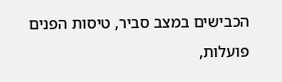הכבישים במצב סביר, טיסות הפנים פועלות,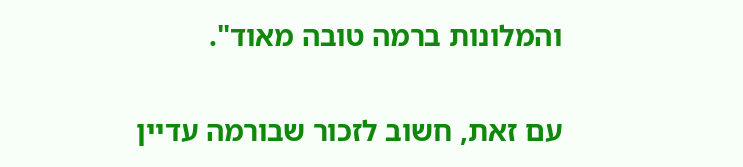והמלונות ברמה טובה מאוד".

עם זאת, חשוב לזכור שבורמה עדיין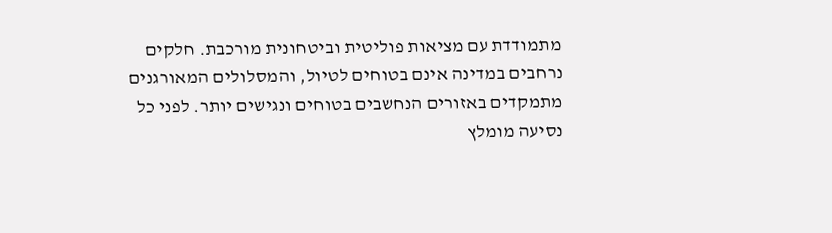מתמודדת עם מציאות פוליטית וביטחונית מורכבת. חלקים נרחבים במדינה אינם בטוחים לטיול, והמסלולים המאורגנים מתמקדים באזורים הנחשבים בטוחים ונגישים יותר. לפני כל נסיעה מומלץ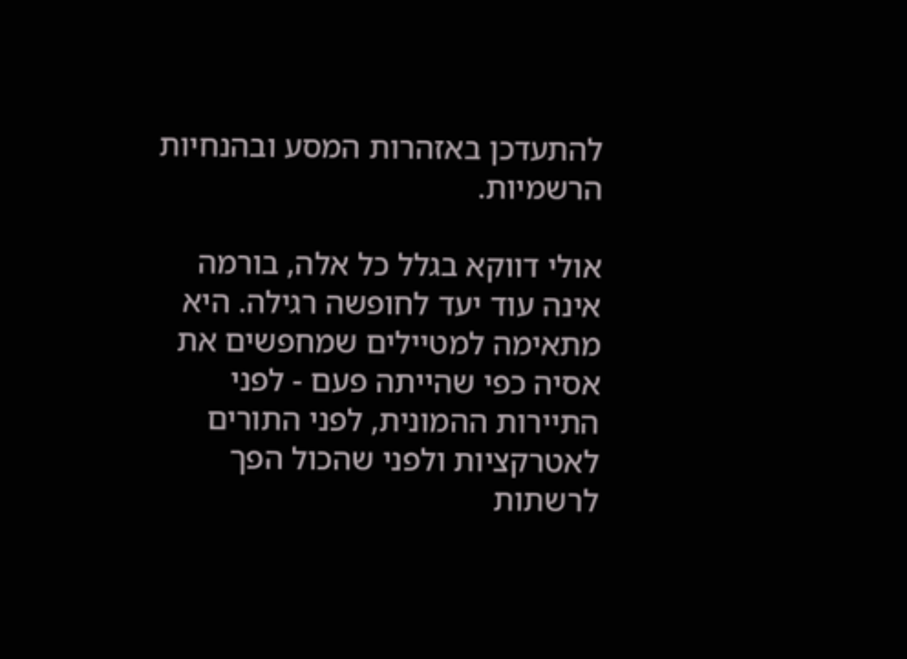להתעדכן באזהרות המסע ובהנחיות הרשמיות.

אולי דווקא בגלל כל אלה, בורמה אינה עוד יעד לחופשה רגילה. היא מתאימה למטיילים שמחפשים את אסיה כפי שהייתה פעם - לפני התיירות ההמונית, לפני התורים לאטרקציות ולפני שהכול הפך לרשתות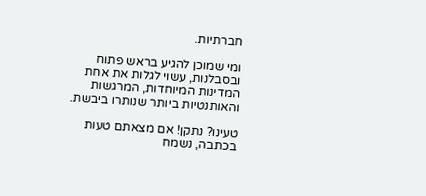חברתיות.

ומי שמוכן להגיע בראש פתוח ובסבלנות, עשוי לגלות את אחת המדינות המיוחדות, המרגשות והאותנטיות ביותר שנותרו ביבשת.

טעינו? נתקן! אם מצאתם טעות בכתבה, נשמח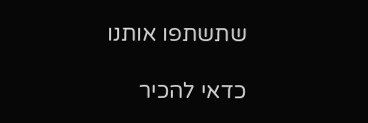שתשתפו אותנו

כדאי להכיר